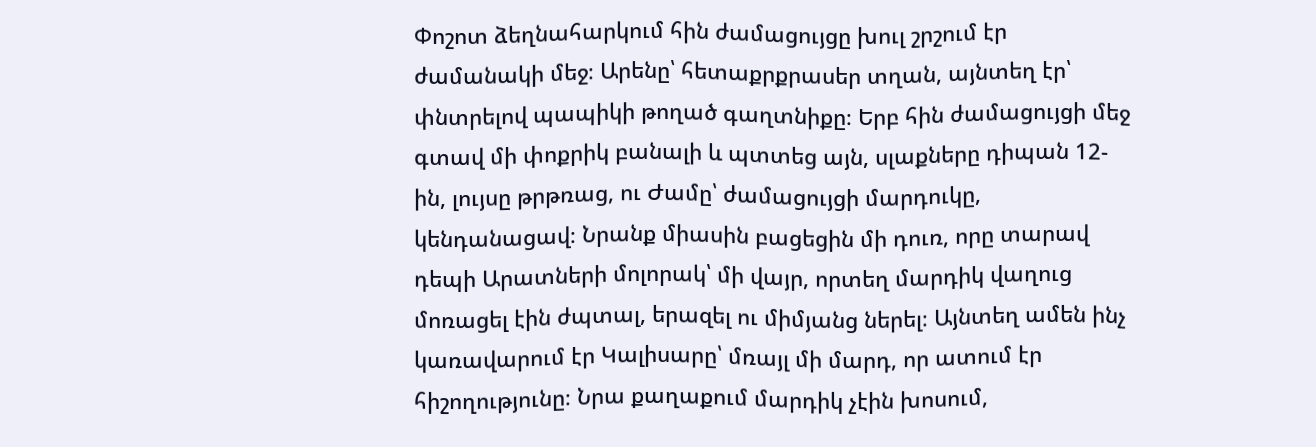Փոշոտ ձեղնահարկում հին ժամացույցը խուլ շրշում էր ժամանակի մեջ։ Արենը՝ հետաքրքրասեր տղան, այնտեղ էր՝ փնտրելով պապիկի թողած գաղտնիքը։ Երբ հին ժամացույցի մեջ գտավ մի փոքրիկ բանալի և պտտեց այն, սլաքները դիպան 12-ին, լույսը թրթռաց, ու Ժամը՝ ժամացույցի մարդուկը, կենդանացավ։ Նրանք միասին բացեցին մի դուռ, որը տարավ դեպի Արատների մոլորակ՝ մի վայր, որտեղ մարդիկ վաղուց մոռացել էին ժպտալ, երազել ու միմյանց ներել։ Այնտեղ ամեն ինչ կառավարում էր Կալիսարը՝ մռայլ մի մարդ, որ ատում էր հիշողությունը։ Նրա քաղաքում մարդիկ չէին խոսում,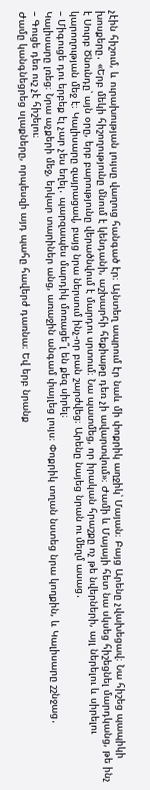չէին հիշում, և ուրախության լույսը վաղուց հանգած էր։ Այնտեղ ապրում էր նաև մի փոքրիկ աղջիկ՝ Մայան։ Բայց Արենը չվախեցավ։ Նա հիշեց պապիկի խոսքերը․ «Երբ մեկի հիշողությունը մնում է կենդանի, աշխարհի հեքիաթը դեռ չի ավարտվում»։ Ժամի և Մայայի հետ նա սկսեց հիշեցնել մարդկանց, թե ինչ է Սուրբ Ծնունդը՝ այն օրը, երբ բարությունը վերածնվում է մարդու սրտում։ Նա պատմեց, որ իրական հրաշքը ոչ թե նվերների, այլ ներելու և սիրելու կարողության մեջ է։ Կալիսարը զայրացավ, բայց նրա ներսում ինչ-որ բան շարժվեց։ Արենը նայեց նրան ու մեղմ ասաց․
– Միգուցե դու երբեք էլ չար չես եղել․ պարզապես մարդիկ մոռացե՞լ են քեզ սիրել։
Կալիսարը լռեց։ Նրա աչքերի մեջ, երկար տարիներ անց, առաջին անգամ փայլեց լույս։ Փոքրիկ տղան նստեց նրա կողքին, և Կալիսարը շշնջաց․
– Գուցե դեռ ուշ չէ հիշելու։
Ժամը կանգնեցրեց սլաքները, որպեսզի այդ պահը հավերժ դառնա։ Եվ երբ նրանք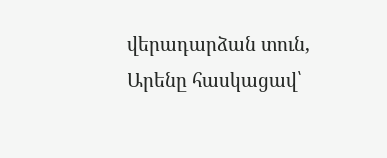վերադարձան տուն, Արենը հասկացավ՝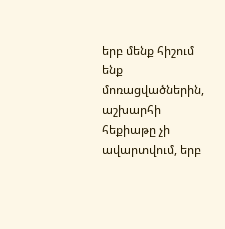երբ մենք հիշում ենք մոռացվածներին, աշխարհի հեքիաթը չի ավարտվում, երբ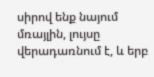սիրով ենք նայում մռայլին, լույսը վերադառնում է, և երբ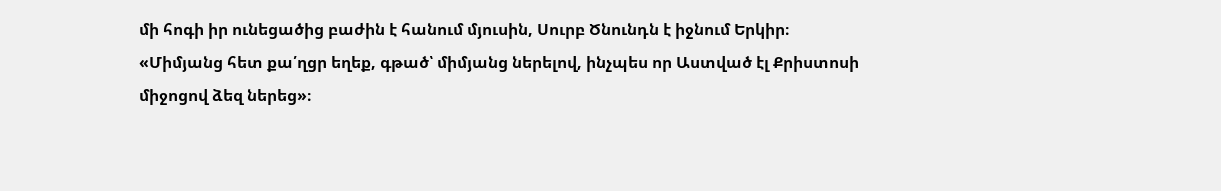մի հոգի իր ունեցածից բաժին է հանում մյուսին, Սուրբ Ծնունդն է իջնում Երկիր։
«Միմյանց հետ քա՛ղցր եղեք, գթած՝ միմյանց ներելով, ինչպես որ Աստված էլ Քրիստոսի միջոցով ձեզ ներեց»։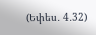(Եփես․ 4․32)